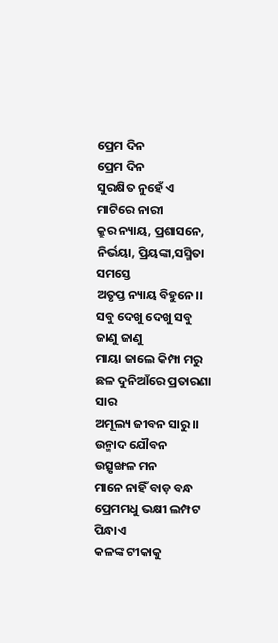ପ୍ରେମ ଦିନ
ପ୍ରେମ ଦିନ
ସୁରକ୍ଷିତ ନୁହେଁ ଏ ମାଟିରେ ନାରୀ
କ୍ରୁର ନ୍ୟାୟ, ପ୍ରଶାସନେ,
ନିର୍ଭୟା, ପ୍ରିୟଙ୍କା,ସସ୍ମିତା ସମସ୍ତେ
ଅତୃପ୍ତ ନ୍ୟାୟ ବିହୁନେ।।
ସବୁ ଦେଖୁ ଦେଖୁ ସବୁ ଜାଣୁ ଜାଣୁ
ମାୟା ଜାଲେ କିମ୍ପା ମରୁ
ଛଳ ଦୁନିଆଁରେ ପ୍ରତାରଣା ସାର
ଅମୂଲ୍ୟ ଜୀବନ ସାରୁ।।
ଉନ୍ମାଦ ଯୌବନ ଉତ୍ସୃଙ୍ଖଳ ମନ
ମାନେ ନାହିଁ ବାଡ଼ ବନ୍ଧ
ପ୍ରେମମଧୁ ଭକ୍ଷୀ ଲମ୍ପଟ ପିନ୍ଧାଏ
କଳଙ୍କ ଟୀକାକୁ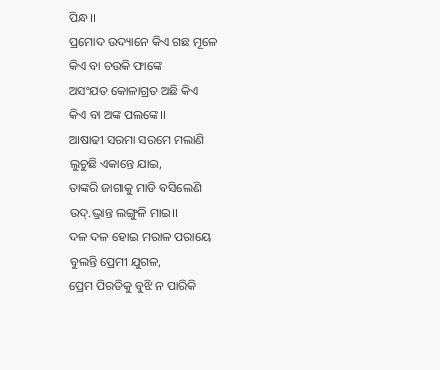ପିନ୍ଧ।।
ପ୍ରମୋଦ ଉଦ୍ୟାନେ କିଏ ଗଛ ମୂଳେ
କିଏ ବା ଚଉକି ଫାଙ୍କେ
ଅସଂଯତ କୋଳାଗ୍ରତ ଅଛି କିଏ
କିଏ ବା ଅଙ୍କ ପଲଙ୍କେ।।
ଆଷାଢୀ ସରମା ସରମେ ମଲାଣି
ଲୁଚୁଛି ଏକାନ୍ତେ ଯାଇ,
ତାଙ୍କରି ଜାଗାକୁ ମାଡି ବସିଲେଣି
ଉଦ୍.ଦ୍ଭ୍ରାନ୍ତ ଲଙ୍ଗୁଳି ମାଇ।।
ଦଳ ଦଳ ହୋଇ ମରାଳ ପରାୟେ
ବୁଲନ୍ତି ପ୍ରେମୀ ଯୁଗଳ,
ପ୍ରେମ ପିରତିକୁ ବୁଝି ନ ପାରିକି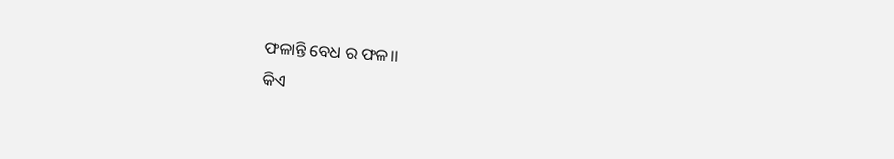ଫଳାନ୍ତି ବେଧ ର ଫଳ।।
କିଏ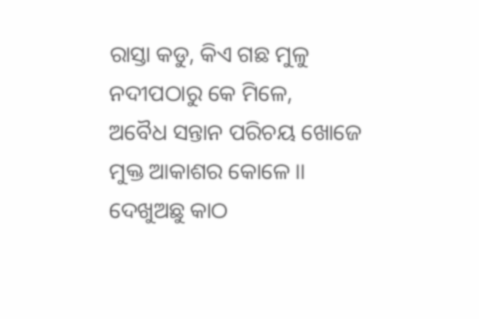ରାସ୍ତା କଡୁ, କିଏ ଗଛ ମୁଳୁ
ନଦୀପଠାରୁ କେ ମିଳେ,
ଅବୈଧ ସନ୍ତାନ ପରିଚୟ ଖୋଜେ
ମୁକ୍ତ ଆକାଶର କୋଳେ।।
ଦେଖୁଅଛୁ କାଠ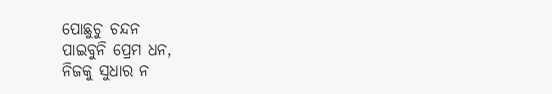ପୋଛୁଚୁ ଚନ୍ଦନ
ପାଇବୁନି ପ୍ରେମ ଧନ,
ନିଜକୁ ସୁଧାର ନ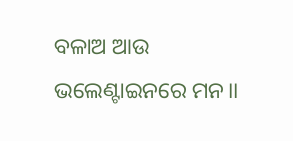ବଳାଅ ଆଉ
ଭଲେଣ୍ଟାଇନରେ ମନ।।